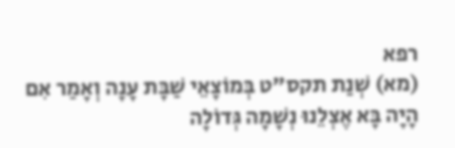רפא
(מא) שְׁנַת תקס"ט בְּמוֹצָאֵי שַׁבָּת עָנָה וְאָמַר אִם הָיָה בָּא אֶצְלֵנוּ נְשָׁמָה גְּדוֹלָה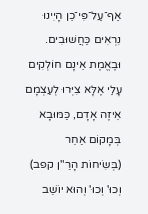אַף־עַל־פִּי־כֵן הָיִינוּ נִרְאִים כַּחֲשׁוּבִים. וּבֶאֱמֶת אֵינָם חוֹלְקִים עָלַי אֶלָּא צִיְּרוּ לְעַצְמָם אֵיזֶה אָדָם, כַּמּוּבָא בְּמָקוֹם אַחֵר (בְּשִׂיחוֹת הָרַ"ן קפב) וְכוּ' וְכוּ' וְהוּא יוֹשֵׁב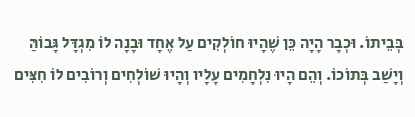בְּבֵיתוֹ. וּכְבָר הָיָה כֵּן שֶׁהָיוּ חוֹלְקִים עַל אֶחָד וּבָנָה לוֹ מִגְדָּל גָּבוֹהַּ וְיָשַׁב בְּתוֹכוֹ. וְהֵם הָיוּ נִלְחָמִים עָלָיו וְהָיוּ שׁוֹלְחִים וְרוֹבִים לוֹ חִצִּים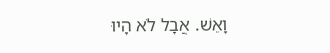וָאֵשׁ. אֲבָל לֹא הָיוּ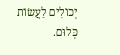יְכוֹלִים לַעֲשׂוֹת כְּלוּם.